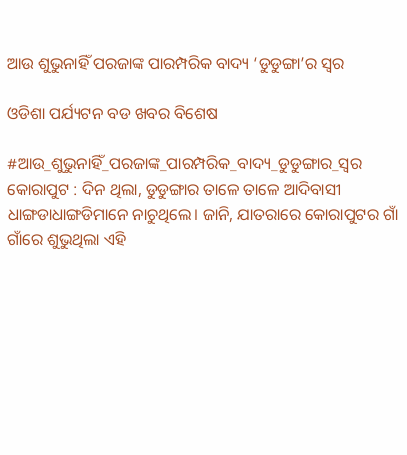ଆଉ ଶୁଭୁନାହିଁ ପରଜାଙ୍କ ପାରମ୍ପରିକ ବାଦ୍ୟ ‘ଡୁଡୁଙ୍ଗା’ର ସ୍ବର

ଓଡିଶା ପର୍ଯ୍ୟଟନ ବଡ ଖବର ବିଶେଷ

#ଆଉ_ଶୁଭୁନାହିଁ_ପରଜାଙ୍କ_ପାରମ୍ପରିକ_ବାଦ୍ୟ_ଡୁଡୁଙ୍ଗାର_ସ୍ବର  କୋରାପୁଟ : ଦିନ ଥିଲା, ଡୁଡୁଙ୍ଗାର ତାଳେ ତାଳେ ଆଦିବାସୀ ଧାଙ୍ଗଡାଧାଙ୍ଗଡିମାନେ ନାଚୁଥିଲେ। ଜାନି, ଯାତରାରେ କୋରାପୁଟର ଗାଁ ଗାଁରେ ଶୁଭୁଥିଲା ଏହି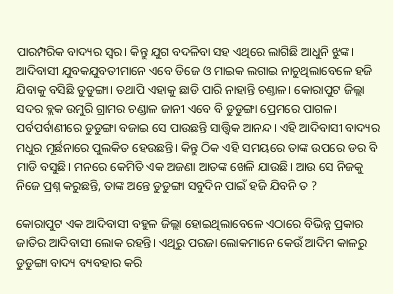ପାରମ୍ପରିକ ବାଦ୍ୟର ସ୍ୱର। କିନ୍ତୁ ଯୁଗ ବଦଳିବା ସହ ଏଥିରେ ଲାଗିଛି ଆଧୁନି ଝୁଙ୍କ। ଆଦିବାସୀ ଯୁବକଯୁବତୀମାନେ ଏବେ ଡିଜେ ଓ ମାଇକ ଲଗାଇ ନାଚୁଥିଲାବେଳେ ହଜି ଯିବାକୁ ବସିଛି ଡୁଡୁଙ୍ଗା। ତଥାପି ଏହାକୁ ଛାଡି ପାରି ନାହାନ୍ତି ଚଣ୍ତାଳ। କୋରାପୁଟ ଜିଲ୍ଲା ସଦର ବ୍ଲକ ଉମୁରି ଗ୍ରାମର ଚଣ୍ଡାଳ ଜାନୀ ଏବେ ବି ଡୁଡୁଙ୍ଗା ପ୍ରେମରେ ପାଗଳ। ପର୍ବପର୍ବାଣୀରେ ଡୁଡୁଙ୍ଗା ବଜାଇ ସେ ପାଉଛନ୍ତି ସାତ୍ତ୍ବିକ ଆନନ୍ଦ। ଏହି ଆଦିବାସୀ ବାଦ୍ୟର ମଧୁର ମୂର୍ଛନାରେ ପୁଲକିତ ହେଉଛନ୍ତି। କିନ୍ତୁ ଠିକ ଏହି ସମୟରେ ତାଙ୍କ ଉପରେ ଡର ବି ମାଡି ବସୁଛି। ମନରେ କେମିତି ଏକ ଅଜଣା ଆତଙ୍କ ଖେଳି ଯାଉଛି। ଆଉ ସେ ନିଜକୁ ନିଜେ ପ୍ରଶ୍ନ କରୁଛନ୍ତି, ତାଙ୍କ ଅନ୍ତେ ଡୁଡୁଙ୍ଗା ସବୁଦିନ ପାଇଁ ହଜି ଯିବନି ତ ?

କୋରାପୁଟ ଏକ ଆଦିବାସୀ ବହୁଳ ଜିଲ୍ଲା ହୋଇଥିଲାବେଳେ ଏଠାରେ ବିଭିନ୍ନ ପ୍ରକାର ଜାତିର ଆଦିବାସୀ ଲୋକ ରହନ୍ତି। ଏଥିରୁ ପରଜା ଲୋକମାନେ କେଉଁ ଆଦିମ କାଳରୁ ଡୁଡୁଙ୍ଗା ବାଦ୍ୟ ବ୍ୟବହାର କରି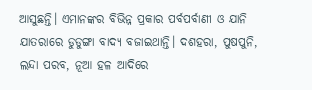ଆସୁଛନ୍ତି। ଏମାନଙ୍କର ବିଭିନ୍ନ ପ୍ରକାର ପର୍ବପର୍ବାଣୀ ଓ ଯାନି ଯାତରାରେ ଡୁଡୁଙ୍ଗା ବାଦ୍ୟ ବଜାଇଥାନ୍ତି। ଦଶହରା, ପୁଷପୁନି, ଲନ୍ଦା ପରବ, ନୂଆ ହଳ ଆଦିରେ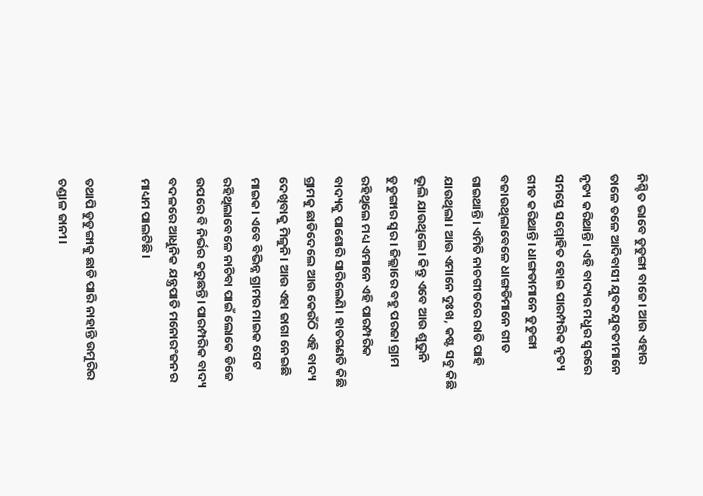ନିଶ୍ଚିତ ଭାବେ ଡୁଡୁଙ୍ଗା ବାଜେ। ଆଉ ଏହାର ତାଳେ ତଳେ ଆଦିବାସୀ ଯୁବକଯୁବତୀମାନେ ନୃତ୍ୟ କରିଥାନ୍ତି। ଏହି ବାଦ୍ୟର ମଧୁର ସ୍ବରରେ ସମସ୍ତେ ସମ୍ମୋହିତ ହୋଇ ପାରମ୍ପରିକ ନୃତ୍ୟ ଗୀତ କରିଥାନ୍ତି। ଧାଙ୍ଗଡାମାନେ ଡୁଡୁଙ୍ଗା ବଜାଉଥିଲାବେଳେ ଧାଙ୍ଗଡିମାନେ ଗୀତ ଗାଇଥାନ୍ତି। ଏମିତି ନାଚଗୀତରେ ରାତି ପାହି ଯାଉଥିଲା। ଆଉ ଏମାନେ ଦୁଃଖ, କଷ୍ଟ ସବୁ କିଛି ଭୂଲି ଯାଉଥିଲେ। କିନ୍ତୁ ଏବେ ଆଉ ଶୁଭୁନି ଡୁଡୁଙ୍ଗାର ସ୍ୱର। ଜିଲ୍ଲାରେ ବହୁ ପରଜା ଗ୍ରାମ ରହିଥିଲେ ମଧ୍ୟ ଏମାନେ ଏହି ପାରମ୍ପରିକ ବାଦ୍ୟକୁ ପାଶୋରି ସାରିଲେଣି। ହାତଗଣତି କିଛି ଗ୍ରାମକୁ ଛାଡିଦେଲେ ଆଉ କେଉଁଠି ଏହି ବାଦ୍ୟ ଦେଖିବାକୁ ମିଳୁନି। ଆଉ ଏହା ଜାଗା ନେଇଛି ମାଇକ। ଏବେ ବିଭିନ୍ନ ଗ୍ରାମର ମାଇକ ସେଟ ରହିଥିଲାବେଳେ ନାଚିବା ପାଇଁ ଲୋକେ ଡିଜେ ଉପରେ ବି ନିର୍ଭର କରୁଛନ୍ତି। ପାରମ୍ପରିକ ବାଦ୍ୟ ବଦଳରେ ଆଧୁନିକ ଯନ୍ତ୍ରପାତି ମନୋରଂଜନର ମାଧ୍ୟମ ପାଲଟିଛି।

ତଥାପି ଡୁଡୁଙ୍ଗାକୁ ଛାଡି ପାରି ନାହାନ୍ତି ଉମୁରିର ଚଣ୍ଡାଳ ଜାନୀ।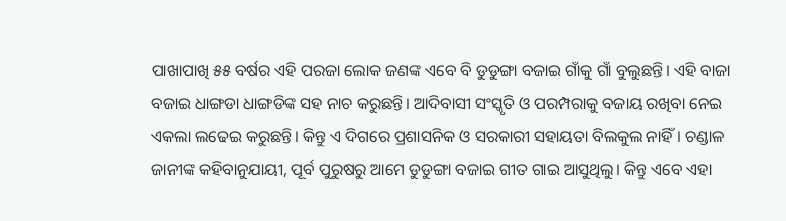ପାଖାପାଖି ୫୫ ବର୍ଷର ଏହି ପରଜା ଲୋକ ଜଣଙ୍କ ଏବେ ବି ଡୁଡୁଙ୍ଗା ବଜାଇ ଗାଁକୁ ଗାଁ ବୁଲୁଛନ୍ତି। ଏହି ବାଜା ବଜାଇ ଧାଙ୍ଗଡା ଧାଙ୍ଗଡିଙ୍କ ସହ ନାଚ କରୁଛନ୍ତି। ଆଦିବାସୀ ସଂସ୍କୃତି ଓ ପରମ୍ପରାକୁ ବଜାୟ ରଖିବା ନେଇ ଏକଲା ଲଢେଇ କରୁଛନ୍ତି। କିନ୍ତୁ ଏ ଦିଗରେ ପ୍ରଶାସନିକ ଓ ସରକାରୀ ସହାୟତା ବିଲକୁଲ ନାହିଁ। ଚଣ୍ଡାଳ ଜାନୀଙ୍କ କହିବାନୁଯାୟୀ, ପୂର୍ବ ପୁରୁଷରୁ ଆମେ ଡୁଡୁଙ୍ଗା ବଜାଇ ଗୀତ ଗାଇ ଆସୁଥିଲୁ। କିନ୍ତୁ ଏବେ ଏହା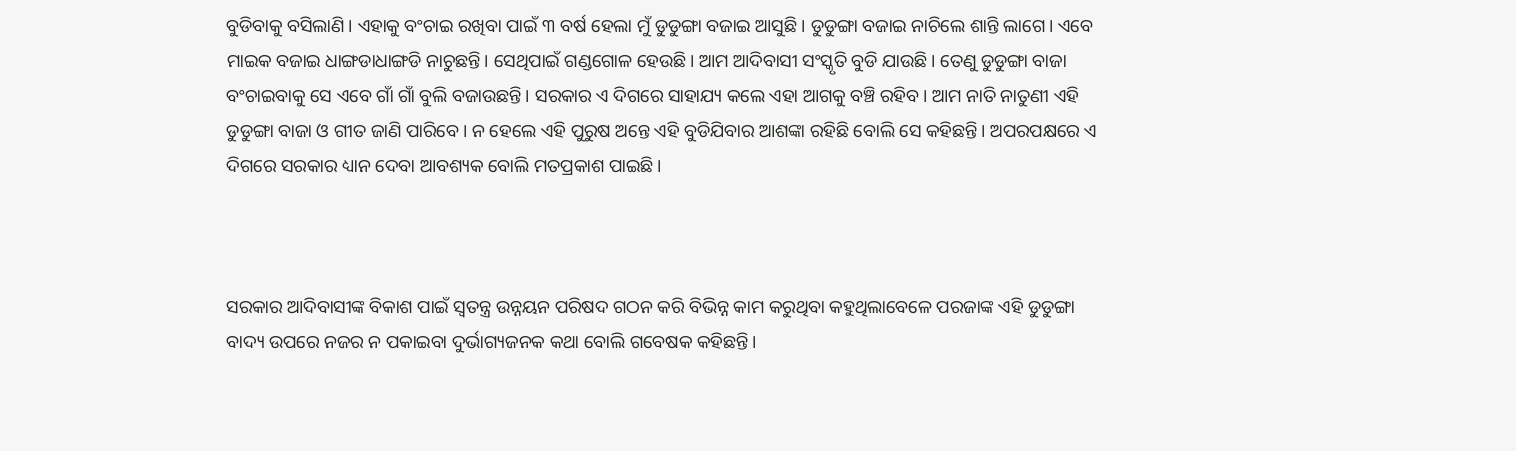ବୁଡିବାକୁ ବସିଲାଣି। ଏହାକୁ ବଂଚାଇ ରଖିବା ପାଇଁ ୩ ବର୍ଷ ହେଲା ମୁଁ ଡୁଡୁଙ୍ଗା ବଜାଇ ଆସୁଛି। ଡୁଡୁଙ୍ଗା ବଜାଇ ନାଚିଲେ ଶାନ୍ତି ଲାଗେ। ଏବେ ମାଇକ ବଜାଇ ଧାଙ୍ଗଡାଧାଙ୍ଗଡି ନାଚୁଛନ୍ତି। ସେଥିପାଇଁ ଗଣ୍ଡଗୋଳ ହେଉଛି। ଆମ ଆଦିବାସୀ ସଂସ୍କୃତି ବୁଡି ଯାଉଛି। ତେଣୁ ଡୁଡୁଙ୍ଗା ବାଜା ବଂଚାଇବାକୁ ସେ ଏବେ ଗାଁ ଗାଁ ବୁଲି ବଜାଉଛନ୍ତି। ସରକାର ଏ ଦିଗରେ ସାହାଯ୍ୟ କଲେ ଏହା ଆଗକୁ ବଞ୍ଚି ରହିବ। ଆମ ନାତି ନାତୁଣୀ ଏହି ଡୁଡୁଙ୍ଗା ବାଜା ଓ ଗୀତ ଜାଣି ପାରିବେ। ନ ହେଲେ ଏହି ପୁରୁଷ ଅନ୍ତେ ଏହି ବୁଡିଯିବାର ଆଶଙ୍କା ରହିଛି ବୋଲି ସେ କହିଛନ୍ତି। ଅପରପକ୍ଷରେ ଏ ଦିଗରେ ସରକାର ଧ୍ୟାନ ଦେବା ଆବଶ୍ୟକ ବୋଲି ମତପ୍ରକାଶ ପାଇଛି।



ସରକାର ଆଦିବାସୀଙ୍କ ବିକାଶ ପାଇଁ ସ୍ବତନ୍ତ୍ର ଉନ୍ନୟନ ପରିଷଦ ଗଠନ କରି ବିଭିନ୍ନ କାମ କରୁଥିବା କହୁଥିଲାବେଳେ ପରଜାଙ୍କ ଏହି ଡୁଡୁଙ୍ଗା ବାଦ୍ୟ ଉପରେ ନଜର ନ ପକାଇବା ଦୁର୍ଭାଗ୍ୟଜନକ କଥା ବୋଲି ଗବେଷକ କହିଛନ୍ତି।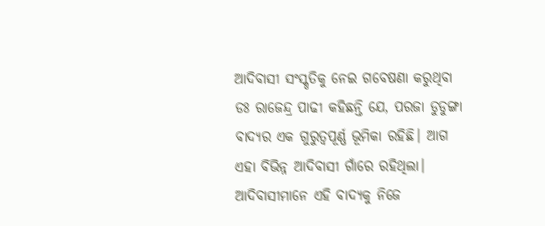ଆଦିବାସୀ ସଂସ୍କୃତିକୁ ନେଇ ଗବେଷଣା କରୁଥିବା ଡଃ ରାଜେନ୍ଦ୍ର ପାଢୀ କହିଛନ୍ତି ଯେ, ପରଜା ଡୁଡୁଙ୍ଗା ବାଦ୍ୟର ଏକ ଗୁରୁତ୍ବପୂର୍ଣ୍ଣ ଭୂମିକା ରହିଛି। ଆଗ ଏହା ବିଭିନ୍ନ ଆଦିବାସୀ ଗାଁରେ ରହିଥିଲା। ଆଦିବାସୀମାନେ ଏହି ବାଦ୍ୟକୁ ନିଜେ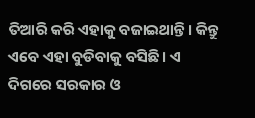ତିଆରି କରି ଏହାକୁ ବଜାଇଥାନ୍ତି। କିନ୍ତୁ ଏବେ ଏହା ବୁଡିବାକୁ ବସିଛି। ଏ ଦିଗରେ ସରକାର ଓ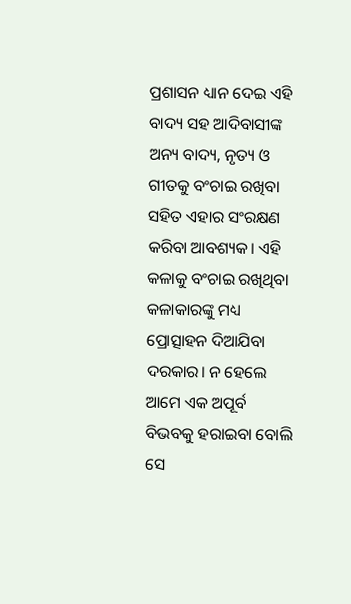ପ୍ରଶାସନ ଧ୍ୟାନ ଦେଇ ଏହି ବାଦ୍ୟ ସହ ଆଦିବାସୀଙ୍କ ଅନ୍ୟ ବାଦ୍ୟ, ନୃତ୍ୟ ଓ ଗୀତକୁ ବଂଚାଇ ରଖିବା ସହିତ ଏହାର ସଂରକ୍ଷଣ କରିବା ଆବଶ୍ୟକ। ଏହି କଳାକୁ ବଂଚାଇ ରଖିଥିବା କଳାକାରଙ୍କୁ ମଧ୍ୟ ପ୍ରୋତ୍ସାହନ ଦିଆଯିବା ଦରକାର। ନ ହେଲେ ଆମେ ଏକ ଅପୂର୍ବ ବିଭବକୁ ହରାଇବା ବୋଲି ସେ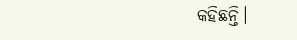କହିଛନ୍ତି।